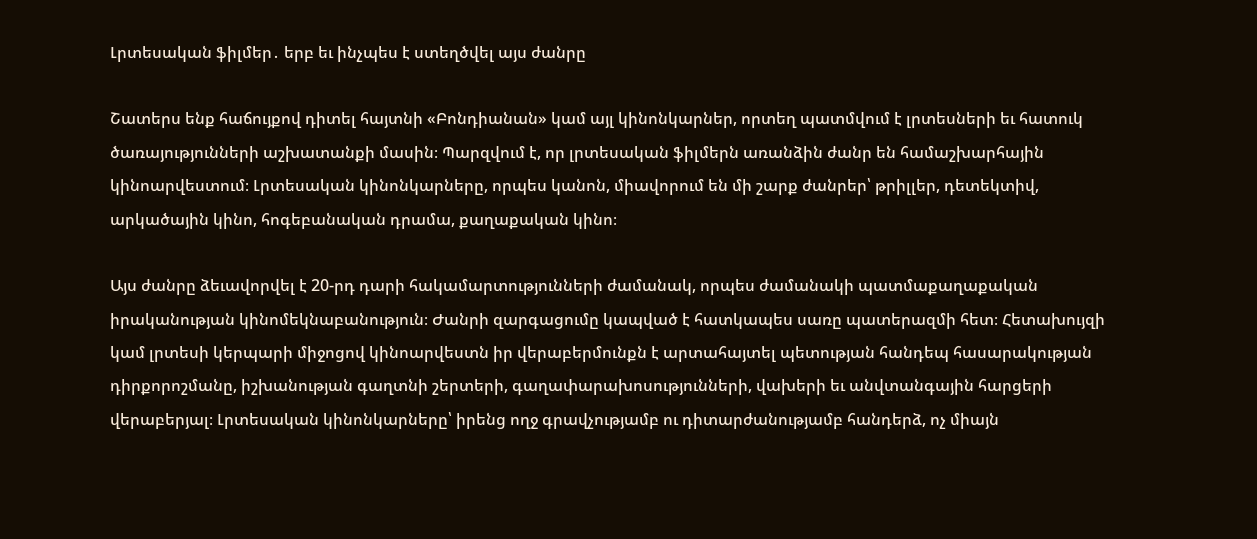Լրտեսական ֆիլմեր․ երբ եւ ինչպես է ստեղծվել այս ժանրը

Շատերս ենք հաճույքով դիտել հայտնի «Բոնդիանան» կամ այլ կինոնկարներ, որտեղ պատմվում է լրտեսների եւ հատուկ ծառայությունների աշխատանքի մասին։ Պարզվում է, որ լրտեսական ֆիլմերն առանձին ժանր են համաշխարհային կինոարվեստում։ Լրտեսական կինոնկարները, որպես կանոն, միավորում են մի շարք ժանրեր՝ թրիլլեր, դետեկտիվ, արկածային կինո, հոգեբանական դրամա, քաղաքական կինո։

Այս ժանրը ձեւավորվել է 20-րդ դարի հակամարտությունների ժամանակ, որպես ժամանակի պատմաքաղաքական իրականության կինոմեկնաբանություն։ Ժանրի զարգացումը կապված է հատկապես սառը պատերազմի հետ։ Հետախույզի կամ լրտեսի կերպարի միջոցով կինոարվեստն իր վերաբերմունքն է արտահայտել պետության հանդեպ հասարակության դիրքորոշմանը, իշխանության գաղտնի շերտերի, գաղափարախոսությունների, վախերի եւ անվտանգային հարցերի վերաբերյալ։ Լրտեսական կինոնկարները՝ իրենց ողջ գրավչությամբ ու դիտարժանությամբ հանդերձ, ոչ միայն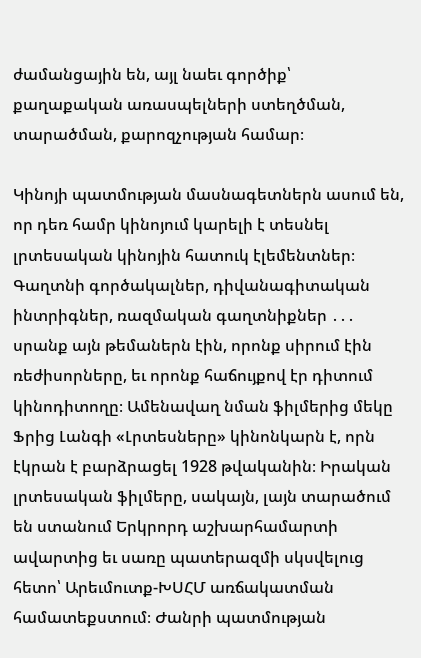ժամանցային են, այլ նաեւ գործիք՝ քաղաքական առասպելների ստեղծման, տարածման, քարոզչության համար։

Կինոյի պատմության մասնագետներն ասում են, որ դեռ համր կինոյում կարելի է տեսնել լրտեսական կինոյին հատուկ էլեմենտներ։ Գաղտնի գործակալներ, դիվանագիտական ինտրիգներ, ռազմական գաղտնիքներ ․․․ սրանք այն թեմաներն էին, որոնք սիրում էին ռեժիսորները, եւ որոնք հաճույքով էր դիտում կինոդիտողը։ Ամենավաղ նման ֆիլմերից մեկը Ֆրից Լանգի «Լրտեսները» կինոնկարն է, որն էկրան է բարձրացել 1928 թվականին։ Իրական լրտեսական ֆիլմերը, սակայն, լայն տարածում են ստանում Երկրորդ աշխարհամարտի ավարտից եւ սառը պատերազմի սկսվելուց հետո՝ Արեւմուտք-ԽՍՀՄ առճակատման համատեքստում։ Ժանրի պատմության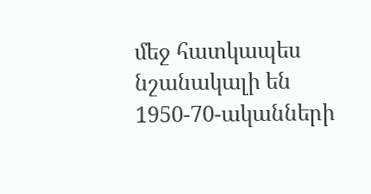մեջ հատկապես նշանակալի են 1950-70-ականների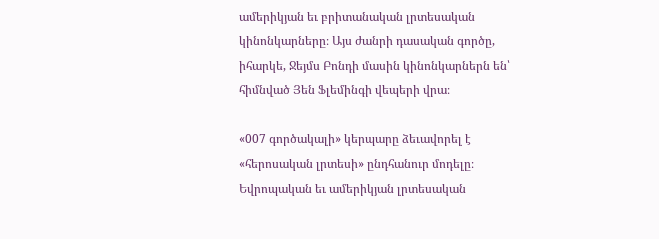ամերիկյան եւ բրիտանական լրտեսական կինոնկարները։ Այս ժանրի դասական գործը, իհարկե, Ջեյմս Բոնդի մասին կինոնկարներն են՝ հիմնված Յեն Ֆլեմինգի վեպերի վրա։

«007 գործակալի» կերպարը ձեւավորել է «հերոսական լրտեսի» ընդհանուր մոդելը։ Եվրոպական եւ ամերիկյան լրտեսական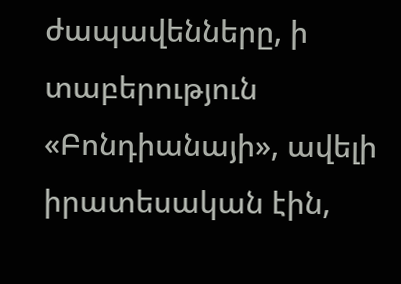ժապավենները, ի տաբերություն «Բոնդիանայի», ավելի իրատեսական էին,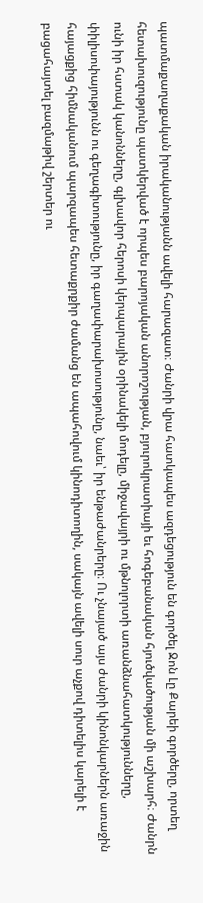պատմաքաղաքական իրականությանն ավելի հարազատ։ Ժանրի վրա հատկապես ազդեցություն են գործել Ջոն Լը Քարեի գործերը, որտեղ հետախուզությունը պատկերված է որպես բարոյական անորոշության, բյուրոկրատիայի եւ հոգեբանական հյուծվածության մի աշխարհ։ Ժանրն ունի իր հստակ կանոնները, գլխավոր հերոսի կերպարային օրինակելի մոդելը, միջավայրի ու մթնոլորտի առանձնահատկությունները, փիլիսոփայությունն ու գեղագիտությունը, իր գաղափարախոսությունը, նաեւ՝ իր ենթաժանրերը։ Ու չնայած այս ժանրի կինոնկարներն առաջին հայացքից հիմնականում պարզապես հետաքրքիր ժամանց են ապահովում կինոդիտողին, սակայն ավելի սուր աչքով դիտելիս կարելի է բացահայտել բազմաթիվ շերտեր ու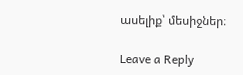ասելիք՝ մեսիջներ։

Leave a Reply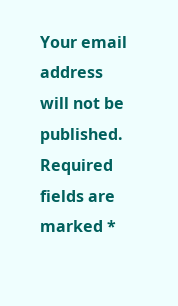Your email address will not be published. Required fields are marked *